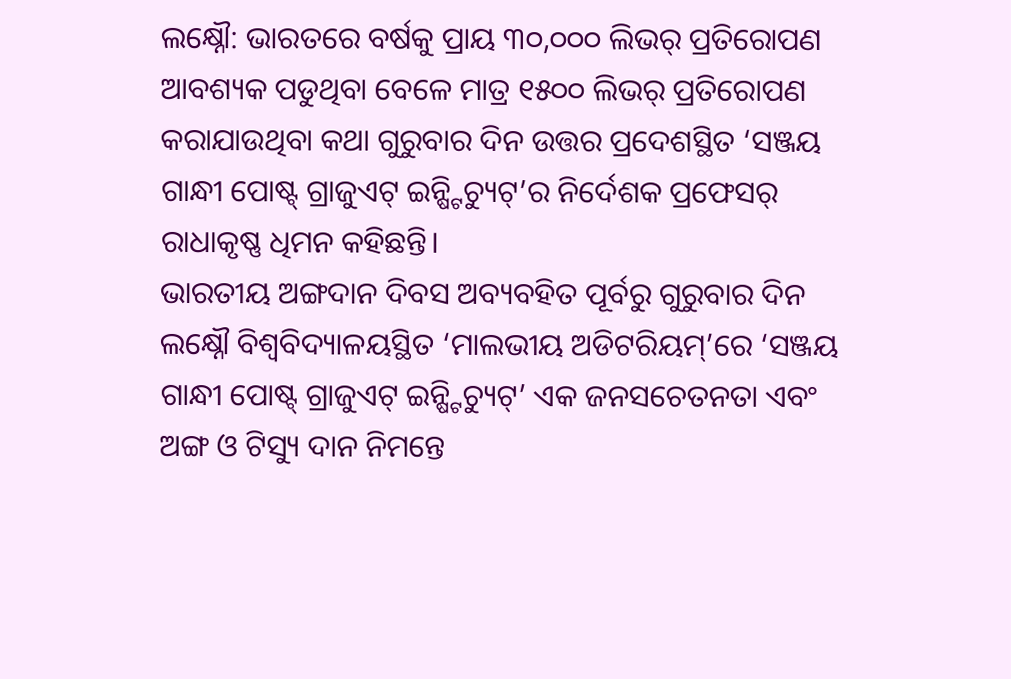ଲକ୍ଷ୍ନୌ: ଭାରତରେ ବର୍ଷକୁ ପ୍ରାୟ ୩୦,୦୦୦ ଲିଭର୍ ପ୍ରତିରୋପଣ ଆବଶ୍ୟକ ପଡୁଥିବା ବେଳେ ମାତ୍ର ୧୫୦୦ ଲିଭର୍ ପ୍ରତିରୋପଣ କରାଯାଉଥିବା କଥା ଗୁରୁବାର ଦିନ ଉତ୍ତର ପ୍ରଦେଶସ୍ଥିତ ‘ସଞ୍ଜୟ ଗାନ୍ଧୀ ପୋଷ୍ଟ୍ ଗ୍ରାଜୁଏଟ୍ ଇନ୍ଷ୍ଟିଚ୍ୟୁଟ୍’ର ନିର୍ଦେଶକ ପ୍ରଫେସର୍ ରାଧାକୃଷ୍ଣ ଧିମନ କହିଛନ୍ତି।
ଭାରତୀୟ ଅଙ୍ଗଦାନ ଦିବସ ଅବ୍ୟବହିତ ପୂର୍ବରୁ ଗୁରୁବାର ଦିନ ଲକ୍ଷ୍ନୌ ବିଶ୍ବବିଦ୍ୟାଳୟସ୍ଥିତ ‘ମାଲଭୀୟ ଅଡିଟରିୟମ୍’ରେ ‘ସଞ୍ଜୟ ଗାନ୍ଧୀ ପୋଷ୍ଟ୍ ଗ୍ରାଜୁଏଟ୍ ଇନ୍ଷ୍ଟିଚ୍ୟୁଟ୍’ ଏକ ଜନସଚେତନତା ଏବଂ ଅଙ୍ଗ ଓ ଟିସ୍ୟୁ ଦାନ ନିମନ୍ତେ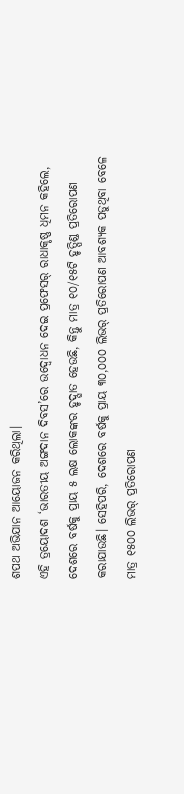ଶପଥ ଅଭିଯାନ ଆୟୋଜନ କରିଥିଲା।
ଏହି ତ୍ରୟୋଦଶ ‘ଭାରତୀୟ ଅଙ୍ଗଦାନ ଦିବସ’ରେ ଉଦ୍ବୋଧନ ଦେଇ ପ୍ରଫେସର୍ ରାଧାକୃଷ୍ଣ ଧିମନ କହିଲେ, ଦେଶରେ ବର୍ଷକୁ ପ୍ରାୟ ୫ ଲକ୍ଷ ଲୋକଙ୍କର ହୃଦ୍ଘାତ ହେଉଛି, କିନ୍ତୁ ମାତ୍ର ୧୦/୧୫ଟି ହୃତ୍ପିଣ୍ଡ ପ୍ରତିରୋପଣ କରାଯାଉଛି। ସେହିପରି, ଦେଶରେ ବର୍ଷକୁ ପ୍ରାୟ ୩୦,୦୦୦ ଲିଭର୍ ପ୍ରତିରୋପଣ ଆବଶ୍ୟକ ପଡୁଥିବା ବେଳେ ମାତ୍ର ୧୫୦୦ ଲିଭର୍ ପ୍ରତିରୋପଣ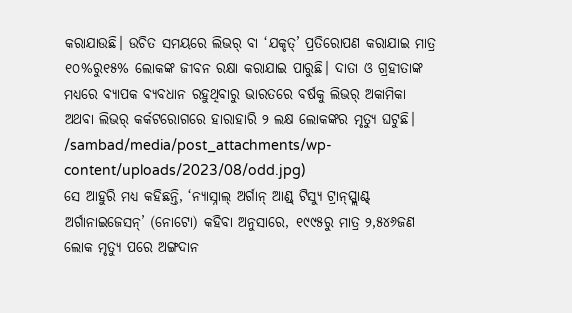କରାଯାଉଛି। ଉଚିତ ସମୟରେ ଲିଭର୍ ବା ‘ଯକୃତ୍’ ପ୍ରତିରୋପଣ କରାଯାଇ ମାତ୍ର ୧୦%ରୁ୧୫% ଲୋକଙ୍କ ଜୀବନ ରକ୍ଷା କରାଯାଇ ପାରୁଛି। ଦାତା ଓ ଗ୍ରହୀତାଙ୍କ ମଧ୍ୟରେ ବ୍ୟାପକ ବ୍ୟବଧାନ ରହୁଥିବାରୁ ଭାରତରେ ବର୍ଷକୁ ଲିଭର୍ ଅକାମିକା ଅଥବା ଲିଭର୍ କର୍କଟରୋଗରେ ହାରାହାରି ୨ ଲକ୍ଷ ଲୋକଙ୍କର ମୃତ୍ୟୁ ଘଟୁଛି।
/sambad/media/post_attachments/wp-content/uploads/2023/08/odd.jpg)
ସେ ଆହୁରି ମଧ୍ୟ କହିଛନ୍ତି, ‘ନ୍ୟାସ୍ନାଲ୍ ଅର୍ଗାନ୍ ଆଣ୍ଡ୍ ଟିସ୍ୟୁ ଟ୍ରାନ୍ସ୍ପ୍ଲାଣ୍ଟ୍ ଅର୍ଗାନାଇଜେସନ୍’ (ନୋଟୋ) କହିବା ଅନୁସାରେ, ୧୯୯୫ରୁ ମାତ୍ର ୨,୫୪୬ଜଣ ଲୋକ ମୃତ୍ୟୁ ପରେ ଅଙ୍ଗଦାନ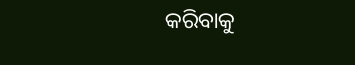କରିବାକୁ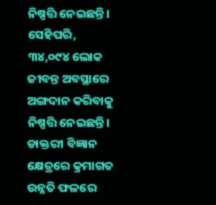ନିଷ୍ପତ୍ତି ନେଇଛନ୍ତି। ସେହିପରି, ୩୪,୦୯୪ ଲୋକ ଜୀବନ୍ତ ଅବସ୍ଥାରେ ଅଙ୍ଗଦାନ କରିବାକୁ ନିଷ୍ପତ୍ତି ନେଇଛନ୍ତି। ଡାକ୍ତରୀ ବିଜ୍ଞାନ କ୍ଷେତ୍ରରେ କ୍ରମାଗତ ଉନ୍ନତି ଫଳରେ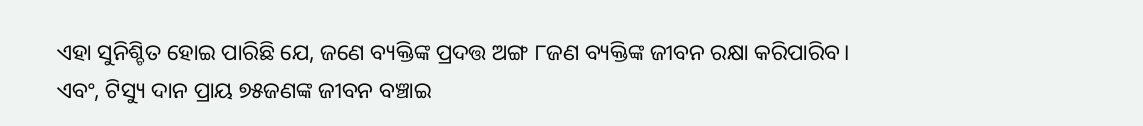ଏହା ସୁନିଶ୍ଚିତ ହୋଇ ପାରିଛି ଯେ, ଜଣେ ବ୍ୟକ୍ତିଙ୍କ ପ୍ରଦତ୍ତ ଅଙ୍ଗ ୮ଜଣ ବ୍ୟକ୍ତିଙ୍କ ଜୀବନ ରକ୍ଷା କରିପାରିବ। ଏବଂ, ଟିସ୍ୟୁ ଦାନ ପ୍ରାୟ ୭୫ଜଣଙ୍କ ଜୀବନ ବଞ୍ଚାଇ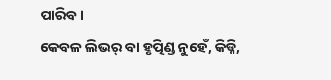ପାରିବ।
କେବଳ ଲିଭର୍ ବା ହୃତ୍ପିଣ୍ଡ ନୁହେଁ, କିଡ୍ନି,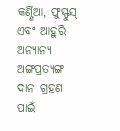କର୍ଣ୍ଣିଆ, ଫୁସ୍ଫୁସ୍ ଏବଂ ଆହୁରି ଅନ୍ୟାନ୍ୟ ଅଙ୍ଗପ୍ରତ୍ୟଙ୍ଗ ଦାନ ଗ୍ରହଣ ପାଇଁ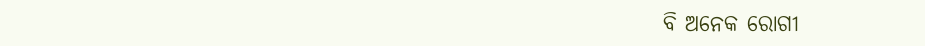ବି ଅନେକ ରୋଗୀ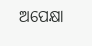ଅପେକ୍ଷା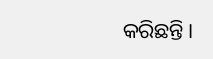କରିଛନ୍ତି।